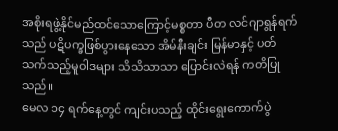အစိုးရဖွဲ့နိုင်မည်ထင်သောကြောင့်မစ္စတာ ပီတ လင်ဂျာရွန်ရက်သည် ပဋိပက္ခဖြစ်ပွားနေသော အိမ်နီးချင်း မြန်မာနှင့် ပတ်သက်သည့်မူဝါဒများ သိသိသာသာ ပြောင်းလဲရန် ကတိပြုသည်။
မေလ ၁၄ ရက်နေ့တွင် ကျင်းပသည့် ထိုင်းရွေးကောက်ပွဲ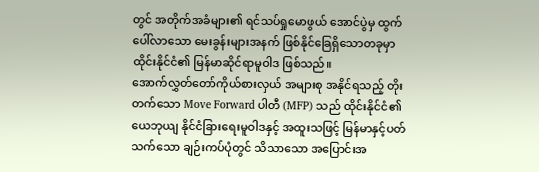တွင် အတိုက်အခံများ၏ ရင်သပ်ရှုမောဖွယ် အောင်ပွဲမှ ထွက်ပေါ်လာသော မေးခွန်းများအနက် ဖြစ်နိုင်ခြေရှိသောတခုမှာ ထိုင်းနိုင်ငံ၏ မြန်မာဆိုင်ရာမူဝါဒ ဖြစ်သည်။
အောက်လွှတ်တော်ကိုယ်စားလှယ် အများစု အနိုင်ရသည့် တိုးတက်သော Move Forward ပါတီ (MFP) သည် ထိုင်းနိုင်ငံ၏ ယေဘုယျ နိုင်ငံခြားရေးမူဝါဒနှင့် အထူးသဖြင့် မြန်မာနှင့်ပတ်သက်သော ချဉ်းကပ်ပုံတွင် သိသာသော အပြောင်းအ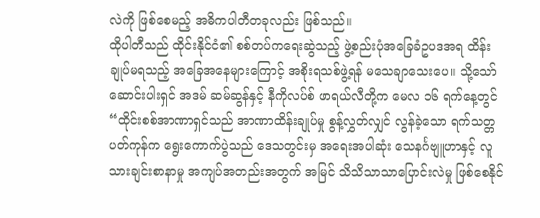လဲကို ဖြစ်စေမည့် အဓိကပါတီတခုလည်း ဖြစ်သည်။
ထိုပါတီသည် ထိုင်းနိုင်ငံ၏ စစ်တပ်ကရေးဆွဲသည့် ဖွဲ့စည်းပုံအခြေခံဥပဒအရ ထိန်းချုပ်မရသည့် အခြေအနေများကြောင့် အစိုးရသစ်ဖွဲ့ရန် မသေချာသေးပေ။ သို့သော် ဆောင်းပါးရှင် အဒမ် ဆမ်ဆွန်နှင့် နီကိုလပ်စ် ဖာရယ်လီတို့က မေလ ၁၆ ရက်နေ့တွင် “ထိုင်းစစ်အာဏာရှင်သည် အာဏာထိန်းချုပ်မှု စွန့်လွှတ်လျှင် လွန်ခဲ့သော ရက်သတ္တပတ်ကုန်က ရွေးကောက်ပွဲသည် ဒေသတွင်းမှ အရေးအပါဆုံး သေနင်္ဂဗျူဟာနှင့် လူသားချင်းစာနာမှု အကျပ်အတည်းအတွက် အမြင် သိသိသာသာပြောင်းလဲမှု ဖြစ်စေနိုင်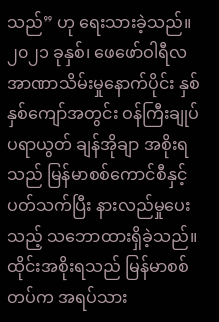သည်” ဟု ရေးသားခဲ့သည်။
၂၀၂၁ ခုနှစ်၊ ဖေဖော်ဝါရီလ အာဏာသိမ်းမှုနောက်ပိုင်း နှစ်နှစ်ကျော်အတွင်း ဝန်ကြီးချုပ် ပရာယွတ် ချန်အိုချာ အစိုးရသည် မြန်မာစစ်ကောင်စီနှင့် ပတ်သက်ပြီး နားလည်မှုပေးသည့် သဘောထားရှိခဲ့သည်။ ထိုင်းအစိုးရသည် မြန်မာစစ်တပ်က အရပ်သား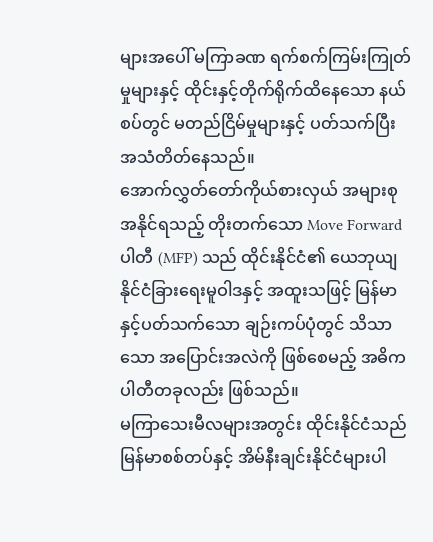များအပေါ် မကြာခဏ ရက်စက်ကြမ်းကြုတ်မှုများနှင့် ထိုင်းနှင့်တိုက်ရိုက်ထိနေသော နယ်စပ်တွင် မတည်ငြိမ်မှုများနှင့် ပတ်သက်ပြီး အသံတိတ်နေသည်။
အောက်လွှတ်တော်ကိုယ်စားလှယ် အများစု အနိုင်ရသည့် တိုးတက်သော Move Forward ပါတီ (MFP) သည် ထိုင်းနိုင်ငံ၏ ယေဘုယျ နိုင်ငံခြားရေးမူဝါဒနှင့် အထူးသဖြင့် မြန်မာနှင့်ပတ်သက်သော ချဉ်းကပ်ပုံတွင် သိသာသော အပြောင်းအလဲကို ဖြစ်စေမည့် အဓိကပါတီတခုလည်း ဖြစ်သည်။
မကြာသေးမီလများအတွင်း ထိုင်းနိုင်ငံသည် မြန်မာစစ်တပ်နှင့် အိမ်နီးချင်းနိုင်ငံများပါ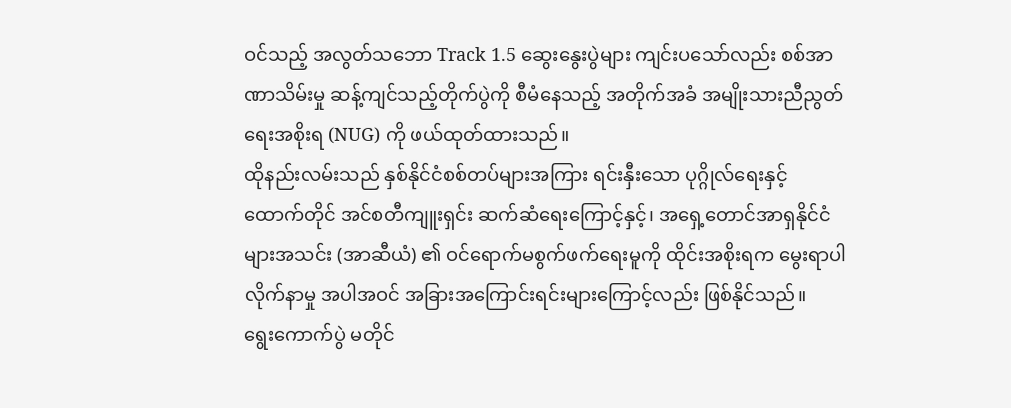ဝင်သည့် အလွတ်သဘော Track 1.5 ဆွေးနွေးပွဲများ ကျင်းပသော်လည်း စစ်အာဏာသိမ်းမှု ဆန့်ကျင်သည့်တိုက်ပွဲကို စီမံနေသည့် အတိုက်အခံ အမျိုးသားညီညွတ်ရေးအစိုးရ (NUG) ကို ဖယ်ထုတ်ထားသည်။
ထိုနည်းလမ်းသည် နှစ်နိုင်ငံစစ်တပ်များအကြား ရင်းနှီးသော ပုဂ္ဂိုလ်ရေးနှင့် ထောက်တိုင် အင်စတီကျူးရှင်း ဆက်ဆံရေးကြောင့်နှင့်၊ အရှေ့တောင်အာရှနိုင်ငံများအသင်း (အာဆီယံ) ၏ ဝင်ရောက်မစွက်ဖက်ရေးမူကို ထိုင်းအစိုးရက မွေးရာပါ လိုက်နာမှု အပါအဝင် အခြားအကြောင်းရင်းများကြောင့်လည်း ဖြစ်နိုင်သည်။
ရွေးကောက်ပွဲ မတိုင်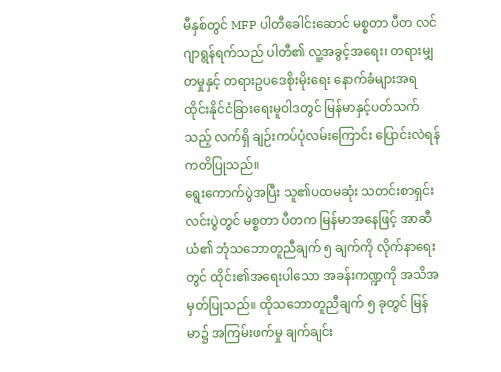မီနှစ်တွင် MFP ပါတီခေါင်းဆောင် မစ္စတာ ပီတ လင်ဂျာရွန်ရက်သည် ပါတီ၏ လူ့အခွင့်အရေး၊ တရားမျှတမှုနှင့် တရားဥပဒေစိုးမိုးရေး နောက်ခံများအရ ထိုင်းနိုင်ငံခြားရေးမူဝါဒတွင် မြန်မာနှင့်ပတ်သက်သည့် လက်ရှိ ချဉ်းကပ်ပုံလမ်းကြောင်း ပြောင်းလဲရန် ကတိပြုသည်။
ရွေးကောက်ပွဲအပြီး သူ၏ပထမဆုံး သတင်းစာရှင်းလင်းပွဲတွင် မစ္စတာ ပီတက မြန်မာအနေဖြင့် အာဆီယံ၏ ဘုံသဘောတူညီချက် ၅ ချက်ကို လိုက်နာရေးတွင် ထိုင်း၏အရေးပါသော အခန်းကဏ္ဍကို အသိအမှတ်ပြုသည်။ ထိုသဘောတူညီချက် ၅ ခုတွင် မြန်မာ၌ အကြမ်းဖက်မှု ချက်ချင်း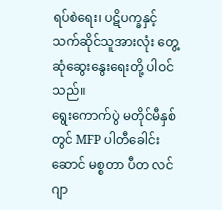ရပ်စဲရေး၊ ပဋိပက္ခနှင့် သက်ဆိုင်သူအားလုံး တွေ့ဆုံဆွေးနွေးရေးတို့ ပါဝင်သည်။
ရွေးကောက်ပွဲ မတိုင်မီနှစ်တွင် MFP ပါတီခေါင်းဆောင် မစ္စတာ ပီတ လင်ဂျာ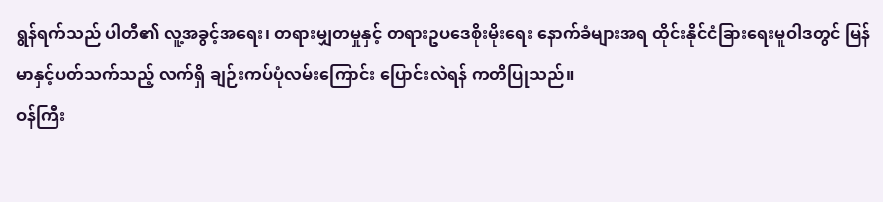ရွန်ရက်သည် ပါတီ၏ လူ့အခွင့်အရေး၊ တရားမျှတမှုနှင့် တရားဥပဒေစိုးမိုးရေး နောက်ခံများအရ ထိုင်းနိုင်ငံခြားရေးမူဝါဒတွင် မြန်မာနှင့်ပတ်သက်သည့် လက်ရှိ ချဉ်းကပ်ပုံလမ်းကြောင်း ပြောင်းလဲရန် ကတိပြုသည်။
ဝန်ကြီး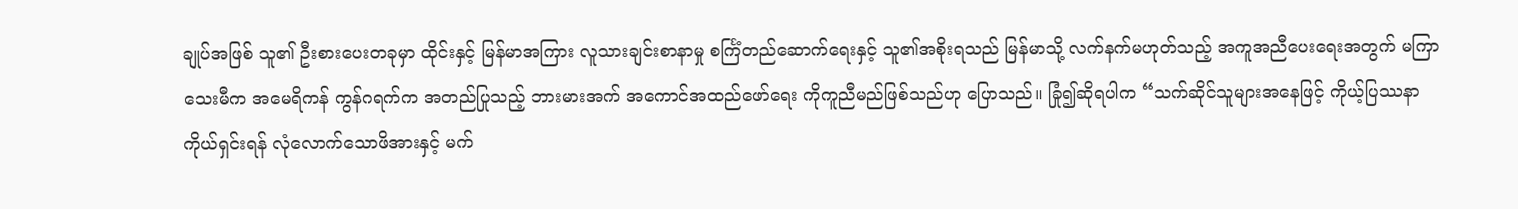ချုပ်အဖြစ် သူ၏ ဦးစားပေးတခုမှာ ထိုင်းနှင့် မြန်မာအကြား လူသားချင်းစာနာမှု စင်္ကြံတည်ဆောက်ရေးနှင့် သူ၏အစိုးရသည် မြန်မာသို့ လက်နက်မဟုတ်သည့် အကူအညီပေးရေးအတွက် မကြာသေးမီက အမေရိကန် ကွန်ဂရက်က အတည်ပြုသည့် ဘားမားအက် အကောင်အထည်ဖော်ရေး ကိုကူညီမည်ဖြစ်သည်ဟု ပြောသည်။ ခြုံ၍ဆိုရပါက “သက်ဆိုင်သူများအနေဖြင့် ကိုယ့်ပြဿနာကိုယ်ရှင်းရန် လုံလောက်သောဖိအားနှင့် မက်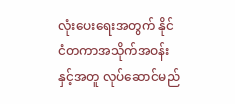လုံးပေးရေးအတွက် နိုင်ငံတကာအသိုက်အဝန်းနှင့်အတူ လုပ်ဆောင်မည်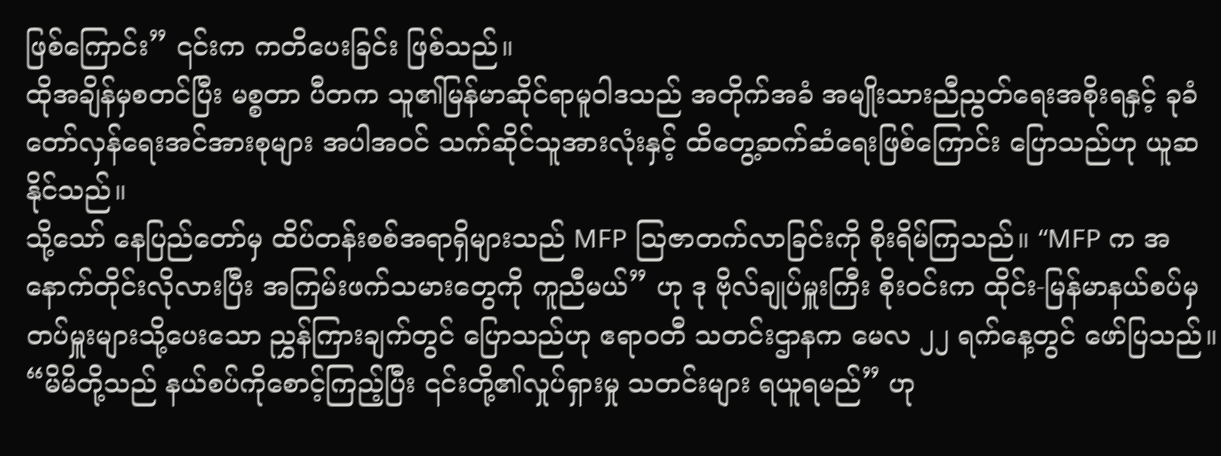ဖြစ်ကြောင်း” ၎င်းက ကတိပေးခြင်း ဖြစ်သည်။
ထိုအချိန်မှစတင်ပြီး မစ္စတာ ပီတက သူ၏မြန်မာဆိုင်ရာမူဝါဒသည် အတိုက်အခံ အမျိုးသားညီညွတ်ရေးအစိုးရနှင့် ခုခံတော်လှန်ရေးအင်အားစုများ အပါအဝင် သက်ဆိုင်သူအားလုံးနှင့် ထိတွေ့ဆက်ဆံရေးဖြစ်ကြောင်း ပြောသည်ဟု ယူဆနိုင်သည်။
သို့သော် နေပြည်တော်မှ ထိပ်တန်းစစ်အရာရှိများသည် MFP သြဇာတက်လာခြင်းကို စိုးရိမ်ကြသည်။ “MFP က အနောက်တိုင်းလိုလားပြီး အကြမ်းဖက်သမားတွေကို ကူညီမယ်” ဟု ဒု ဗိုလ်ချုပ်မှူးကြီး စိုးဝင်းက ထိုင်း-မြန်မာနယ်စပ်မှ တပ်မှူးများသို့ပေးသော ညွှန်ကြားချက်တွင် ပြောသည်ဟု ဧရာဝတီ သတင်းဌာနက မေလ ၂၂ ရက်နေ့တွင် ဖော်ပြသည်။ “မိမိတို့သည် နယ်စပ်ကိုစောင့်ကြည့်ပြီး ၎င်းတို့၏လှုပ်ရှားမှု သတင်းများ ရယူရမည်” ဟု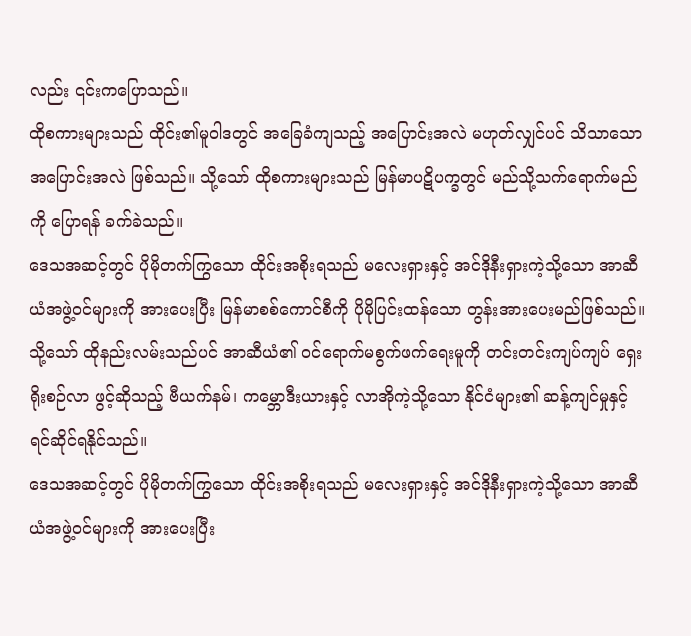လည်း ၎င်းကပြောသည်။
ထိုစကားများသည် ထိုင်း၏မူဝါဒတွင် အခြေခံကျသည့် အပြောင်းအလဲ မဟုတ်လျှင်ပင် သိသာသော အပြောင်းအလဲ ဖြစ်သည်။ သို့သော် ထိုစကားများသည် မြန်မာပဋိပက္ခတွင် မည်သို့သက်ရောက်မည်ကို ပြောရန် ခက်ခဲသည်။
ဒေသအဆင့်တွင် ပိုမိုတက်ကြွသော ထိုင်းအစိုးရသည် မလေးရှားနှင့် အင်ဒိုနီးရှားကဲ့သို့သော အာဆီယံအဖွဲ့ဝင်များကို အားပေးပြီး မြန်မာစစ်ကောင်စီကို ပိုမိုပြင်းထန်သော တွန်းအားပေးမည်ဖြစ်သည်။ သို့သော် ထိုနည်းလမ်းသည်ပင် အာဆီယံ၏ ဝင်ရောက်မစွက်ဖက်ရေးမူကို တင်းတင်းကျပ်ကျပ် ရှေးရိုးစဉ်လာ ဖွင့်ဆိုသည့် ဗီယက်နမ်၊ ကမ္ဘောဒီးယားနှင့် လာအိုကဲ့သို့သော နိုင်ငံများ၏ ဆန့်ကျင်မှုနှင့် ရင်ဆိုင်ရနိုင်သည်။
ဒေသအဆင့်တွင် ပိုမိုတက်ကြွသော ထိုင်းအစိုးရသည် မလေးရှားနှင့် အင်ဒိုနီးရှားကဲ့သို့သော အာဆီယံအဖွဲ့ဝင်များကို အားပေးပြီး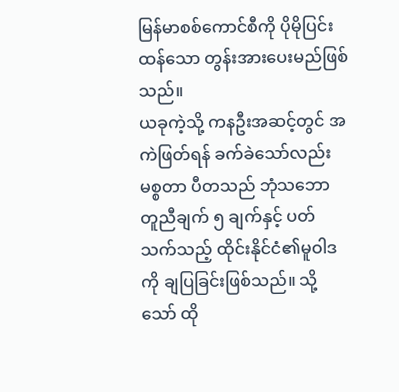မြန်မာစစ်ကောင်စီကို ပိုမိုပြင်းထန်သော တွန်းအားပေးမည်ဖြစ်သည်။
ယခုကဲ့သို့ ကနဦးအဆင့်တွင် အကဲဖြတ်ရန် ခက်ခဲသော်လည်း မစ္စတာ ပီတသည် ဘုံသဘော တူညီချက် ၅ ချက်နှင့် ပတ်သက်သည့် ထိုင်းနိုင်ငံ၏မူဝါဒကို ချပြခြင်းဖြစ်သည်။ သို့သော် ထို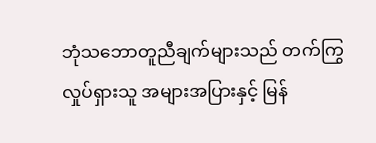ဘုံသဘောတူညီချက်များသည် တက်ကြွလှုပ်ရှားသူ အများအပြားနှင့် မြန်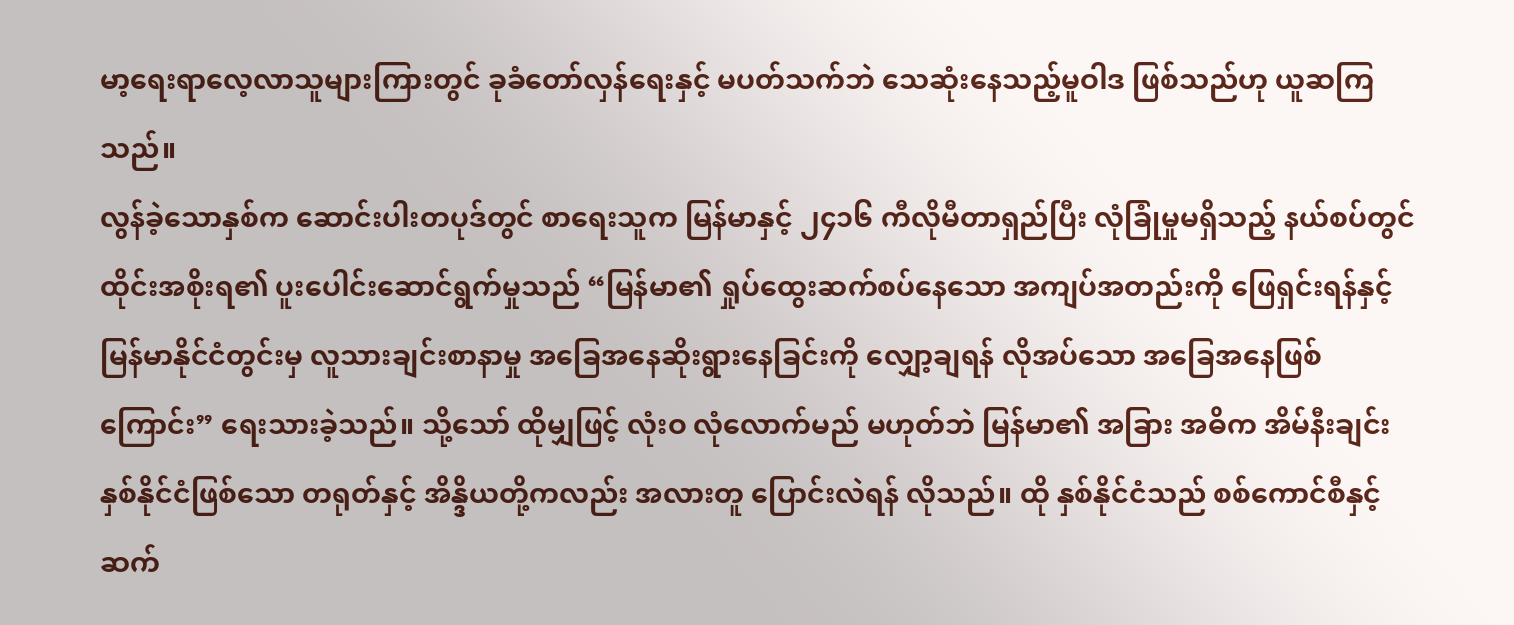မာ့ရေးရာလေ့လာသူများကြားတွင် ခုခံတော်လှန်ရေးနှင့် မပတ်သက်ဘဲ သေဆုံးနေသည့်မူဝါဒ ဖြစ်သည်ဟု ယူဆကြသည်။
လွန်ခဲ့သောနှစ်က ဆောင်းပါးတပုဒ်တွင် စာရေးသူက မြန်မာနှင့် ၂၄၁၆ ကီလိုမီတာရှည်ပြီး လုံခြုံမှုမရှိသည့် နယ်စပ်တွင် ထိုင်းအစိုးရ၏ ပူးပေါင်းဆောင်ရွက်မှုသည် “မြန်မာ၏ ရှုပ်ထွေးဆက်စပ်နေသော အကျပ်အတည်းကို ဖြေရှင်းရန်နှင့် မြန်မာနိုင်ငံတွင်းမှ လူသားချင်းစာနာမှု အခြေအနေဆိုးရွားနေခြင်းကို လျှော့ချရန် လိုအပ်သော အခြေအနေဖြစ်ကြောင်း” ရေးသားခဲ့သည်။ သို့သော် ထိုမျှဖြင့် လုံးဝ လုံလောက်မည် မဟုတ်ဘဲ မြန်မာ၏ အခြား အဓိက အိမ်နီးချင်း နှစ်နိုင်ငံဖြစ်သော တရုတ်နှင့် အိန္ဒိယတို့ကလည်း အလားတူ ပြောင်းလဲရန် လိုသည်။ ထို နှစ်နိုင်ငံသည် စစ်ကောင်စီနှင့် ဆက်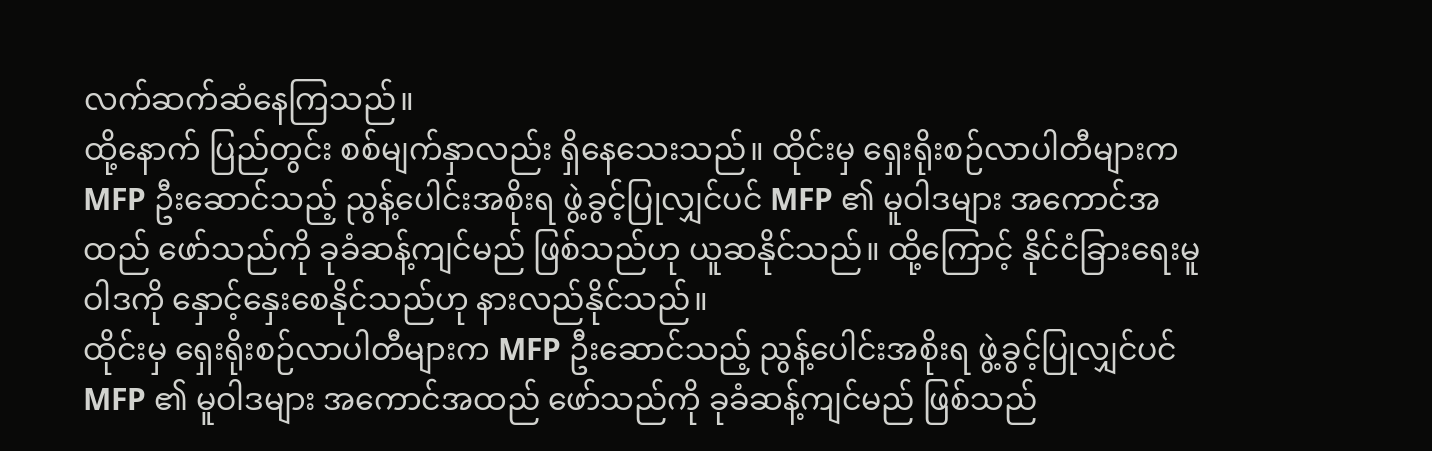လက်ဆက်ဆံနေကြသည်။
ထို့နောက် ပြည်တွင်း စစ်မျက်နှာလည်း ရှိနေသေးသည်။ ထိုင်းမှ ရှေးရိုးစဉ်လာပါတီများက MFP ဦးဆောင်သည့် ညွန့်ပေါင်းအစိုးရ ဖွဲ့ခွင့်ပြုလျှင်ပင် MFP ၏ မူဝါဒများ အကောင်အထည် ဖော်သည်ကို ခုခံဆန့်ကျင်မည် ဖြစ်သည်ဟု ယူဆနိုင်သည်။ ထို့ကြောင့် နိုင်ငံခြားရေးမူဝါဒကို နှောင့်နှေးစေနိုင်သည်ဟု နားလည်နိုင်သည်။
ထိုင်းမှ ရှေးရိုးစဉ်လာပါတီများက MFP ဦးဆောင်သည့် ညွန့်ပေါင်းအစိုးရ ဖွဲ့ခွင့်ပြုလျှင်ပင် MFP ၏ မူဝါဒများ အကောင်အထည် ဖော်သည်ကို ခုခံဆန့်ကျင်မည် ဖြစ်သည်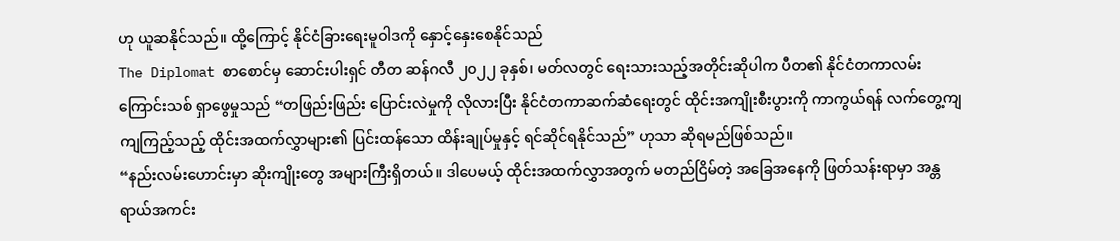ဟု ယူဆနိုင်သည်။ ထို့ကြောင့် နိုင်ငံခြားရေးမူဝါဒကို နှောင့်နှေးစေနိုင်သည်
The Diplomat စာစောင်မှ ဆောင်းပါးရှင် တီတ ဆန်ဂလီ ၂၀၂၂ ခုနှစ်၊ မတ်လတွင် ရေးသားသည့်အတိုင်းဆိုပါက ပီတ၏ နိုင်ငံတကာလမ်းကြောင်းသစ် ရှာဖွေမှုသည် “တဖြည်းဖြည်း ပြောင်းလဲမှုကို လိုလားပြီး နိုင်ငံတကာဆက်ဆံရေးတွင် ထိုင်းအကျိုးစီးပွားကို ကာကွယ်ရန် လက်တွေ့ကျကျကြည့်သည့် ထိုင်းအထက်လွှာများ၏ ပြင်းထန်သော ထိန်းချုပ်မှုနှင့် ရင်ဆိုင်ရနိုင်သည်” ဟုသာ ဆိုရမည်ဖြစ်သည်။
“နည်းလမ်းဟောင်းမှာ ဆိုးကျိုးတွေ အများကြီးရှိတယ်။ ဒါပေမယ့် ထိုင်းအထက်လွှာအတွက် မတည်ငြိမ်တဲ့ အခြေအနေကို ဖြတ်သန်းရာမှာ အန္တရာယ်အကင်း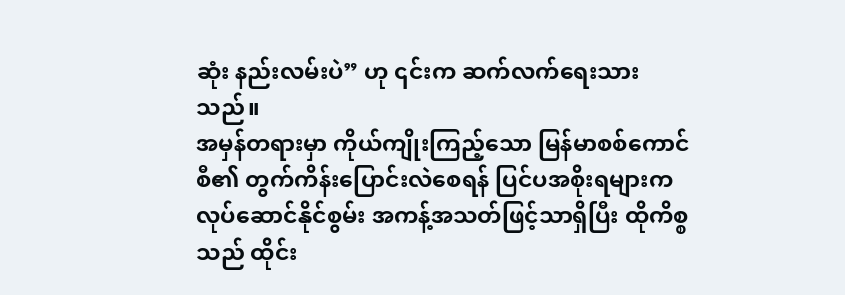ဆုံး နည်းလမ်းပဲ” ဟု ၎င်းက ဆက်လက်ရေးသားသည်။
အမှန်တရားမှာ ကိုယ်ကျိုးကြည့်သော မြန်မာစစ်ကောင်စီ၏ တွက်ကိန်းပြောင်းလဲစေရန် ပြင်ပအစိုးရများက လုပ်ဆောင်နိုင်စွမ်း အကန့်အသတ်ဖြင့်သာရှိပြီး ထိုကိစ္စသည် ထိုင်း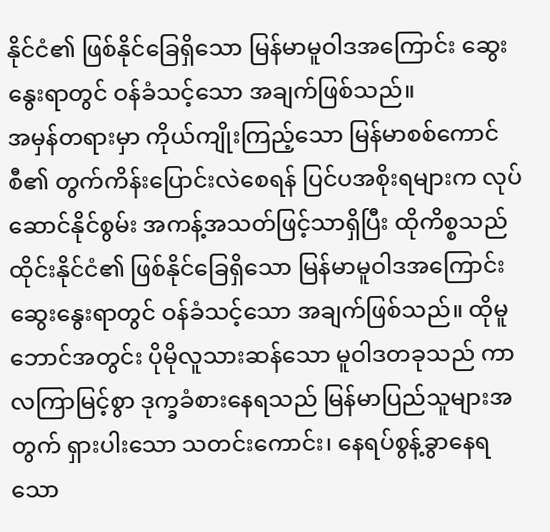နိုင်ငံ၏ ဖြစ်နိုင်ခြေရှိသော မြန်မာမူဝါဒအကြောင်း ဆွေးနွေးရာတွင် ဝန်ခံသင့်သော အချက်ဖြစ်သည်။
အမှန်တရားမှာ ကိုယ်ကျိုးကြည့်သော မြန်မာစစ်ကောင်စီ၏ တွက်ကိန်းပြောင်းလဲစေရန် ပြင်ပအစိုးရများက လုပ်ဆောင်နိုင်စွမ်း အကန့်အသတ်ဖြင့်သာရှိပြီး ထိုကိစ္စသည် ထိုင်းနိုင်ငံ၏ ဖြစ်နိုင်ခြေရှိသော မြန်မာမူဝါဒအကြောင်း ဆွေးနွေးရာတွင် ဝန်ခံသင့်သော အချက်ဖြစ်သည်။ ထိုမူဘောင်အတွင်း ပိုမိုလူသားဆန်သော မူဝါဒတခုသည် ကာလကြာမြင့်စွာ ဒုက္ခခံစားနေရသည် မြန်မာပြည်သူများအတွက် ရှားပါးသော သတင်းကောင်း၊ နေရပ်စွန့်ခွာနေရသော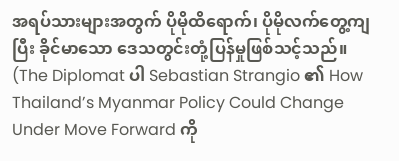အရပ်သားများအတွက် ပိုမိုထိရောက်၊ ပိုမိုလက်တွေ့ကျပြီး ခိုင်မာသော ဒေသတွင်းတုံ့ပြန်မှုဖြစ်သင့်သည်။
(The Diplomat ပါ Sebastian Strangio ၏ How Thailand’s Myanmar Policy Could Change Under Move Forward ကို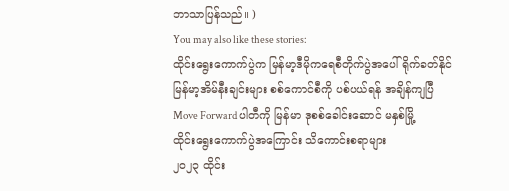ဘာသာပြန်သည်။ )
You may also like these stories:
ထိုင်းရွေးကောက်ပွဲက မြန်မာ့ဒီမိုကရေစီတိုက်ပွဲအပေါ် ရိုက်ခတ်နိုင်
မြန်မာ့အိမ်နီးချင်းများ စစ်ကောင်စီကို ပစ်ပယ်ရန် အချိန်ကျပြီ
Move Forward ပါတီကို မြန်မာ ဒုစစ်ခေါင်းဆောင် မနှစ်မြို့
ထိုင်းရွေးကောက်ပွဲအကြောင်း သိကောင်းစရာများ
၂၀၂၃ ထိုင်း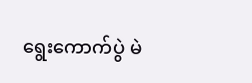ရွေးကောက်ပွဲ မဲ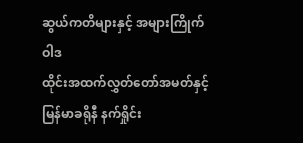ဆွယ်ကတိများနှင့် အများကြိုက်ဝါဒ
ထိုင်းအထက်လွှတ်တော်အမတ်နှင့် မြန်မာခရိုနီ နက်ရှိုင်း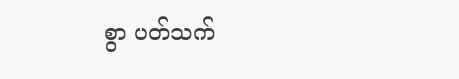စွာ ပတ်သက်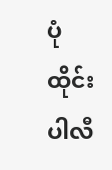ပုံ ထိုင်းပါလီ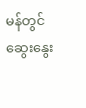မန်တွင် ဆွေးနွေး